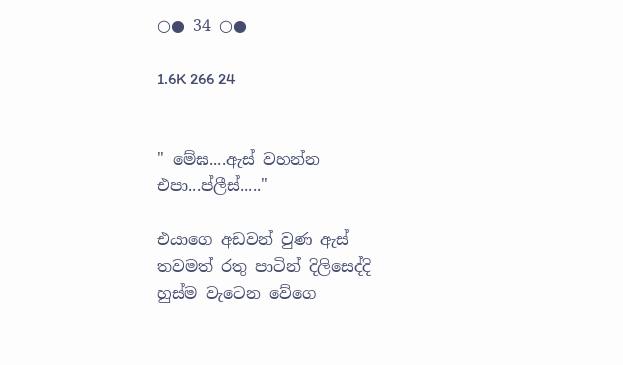○● 34 ○●

1.6K 266 24


" මේඝ....ඇස් වහන්න එපා...ප්ලීස්....."

එයාගෙ අඩවන් වුණ ඇස් තවමත් රතු පාටින් දිලිසෙද්දි හුස්ම වැටෙන වේගෙ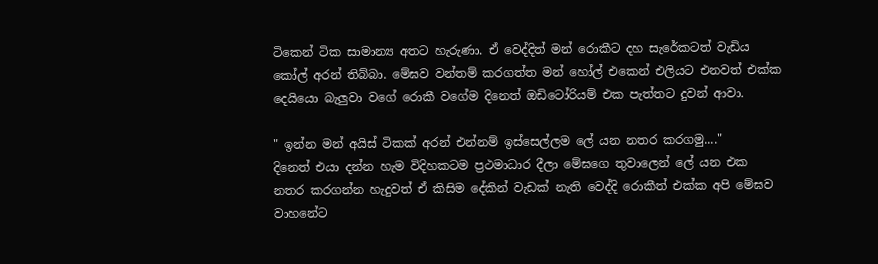ටිකෙන් ටික සාමාන්‍ය අතට හැරුණා. ඒ වෙද්දිත් මන් රොකීට දහ සැරේකටත් වැඩිය කෝල් අරන් තිබ්බා. මේඝව වන්තම් කරගත්ත මන් හෝල් එකෙන් එලියට එනවත් එක්ක දෙයියො බැලුවා වගේ රොකී වගේම දිනෙත් ඔඩිටෝරියම් එක පැත්තට දුවන් ආවා.

" ඉන්න මන් අයිස් ටිකක් අරන් එන්නම් ඉස්සෙල්ලම ලේ යන නතර කරගමු...."
දිනෙත් එයා දන්න හැම විදිහකටම ප්‍රථමාධාර දීලා මේඝගෙ තුවාලෙන් ලේ යන එක නතර කරගන්න හැදුවත් ඒ කිසිම දේකින් වැඩක් නැති වෙද්දි රොකීත් එක්ක අපි මේඝව වාහනේට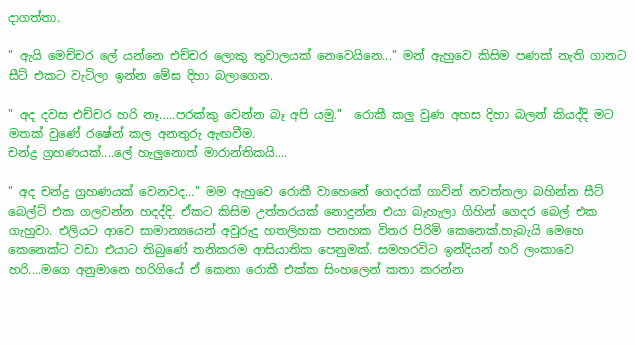දාගත්තා.

" ඇයි මෙච්චර ලේ යන්නෙ එච්චර ලොකු තුවාලයක් නෙවෙයිනෙ..." මන් ඇහුවෙ කිසිම පණක් නැති ගානට සීට් එකට වැටිලා ඉන්න මේඝ දිහා බලාගෙන.

" අද දවස එච්චර හරි නෑ.....පරක්කු වෙන්න බෑ අපි යමු."  රොකී කලු වුණ අහස දිහා බලන් කියද්දි මට මතක් වුණේ රෂේන් කල අනතුරු ඇඟවීම.
චන්ද්‍ර ග්‍රහණයක්....ලේ හැලුනොත් මාරාන්තිකයි....

" අද චන්ද්‍ර ග්‍රහණයක් වෙනවද..." මම ඇහුවෙ රොකී වාහෙනේ ගෙදරක් ගාවින් නවත්තලා බහින්න සීට් බෙල්ට් එක ගලවන්න හදද්දි. ඒකට කිසිම උත්තරයක් නොදුන්න එයා බැහැලා ගිහින් ගෙදර බෙල් එක ගැහුවා. එලියට ආවෙ සාමාන්‍යයෙන් අවුරුදු හතලිහක පනහක විතර පිරිමි කෙනෙක්.හැබැයි මෙහෙ කෙනෙක්ට වඩා එයාට තිබුණේ තනිකරම ආසියාතික පෙනුමක්. සමහරවිට ඉන්දියන් හරි ලංකාවෙ හරි....මගෙ අනුමානෙ හරිගියේ ඒ කෙනා රොකී එක්ක සිංහලෙන් කතා කරන්න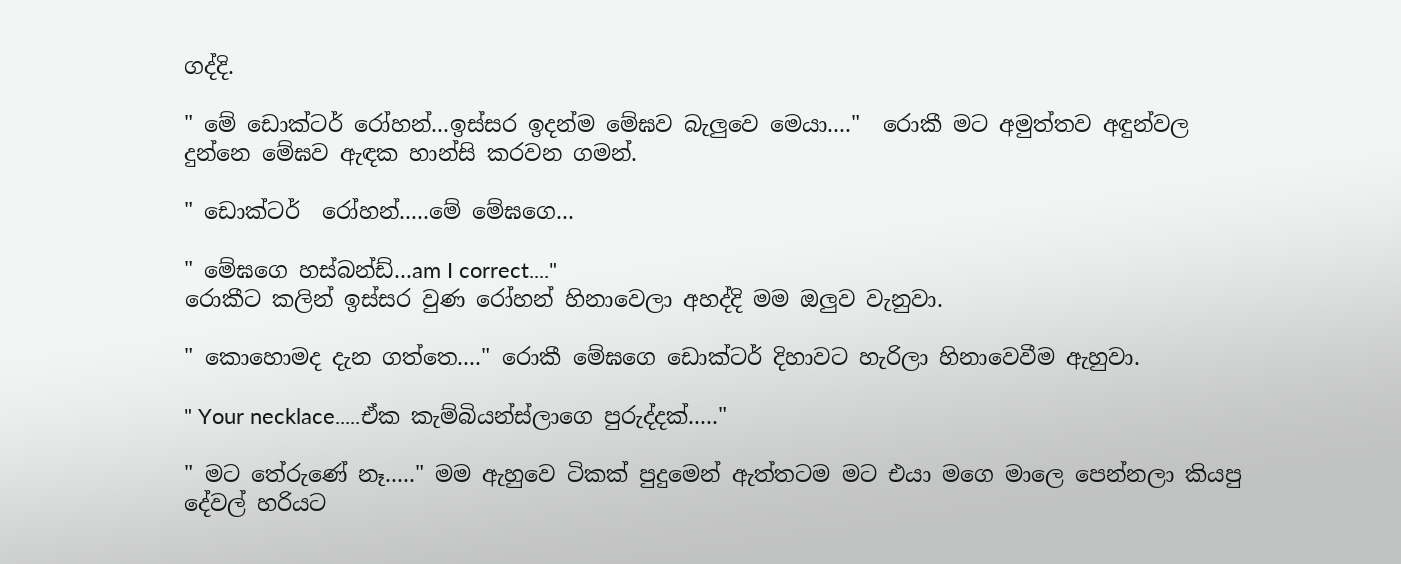ගද්දි.

" මේ ඩොක්ටර් රෝහන්...ඉස්සර ඉදන්ම මේඝව බැලුවෙ මෙයා...."  රොකී මට අමුත්තව අඳුන්වල දුන්නෙ මේඝව ඇඳක හාන්සි කරවන ගමන්.

" ඩොක්ටර්  රෝහන්.....මේ මේඝගෙ...

" මේඝගෙ හස්බන්ඩ්...am I correct...."
රොකීට කලින් ඉස්සර වුණ රෝහන් හිනාවෙලා අහද්දි මම ඔලුව වැනුවා.

" කොහොමද දැන ගත්තෙ...." රොකී මේඝගෙ ඩොක්ටර් දිහාවට හැරිලා හිනාවෙවීම ඇහුවා.

" Your necklace.....ඒක කැම්බියන්ස්ලාගෙ පුරුද්දක්....."

" මට තේරුණේ නෑ....." මම ඇහුවෙ ටිකක් පුදුමෙන් ඇත්තටම මට එයා මගෙ මාලෙ පෙන්නලා කියපු දේවල් හරියට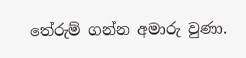තේරුම් ගන්න අමාරු වුණා.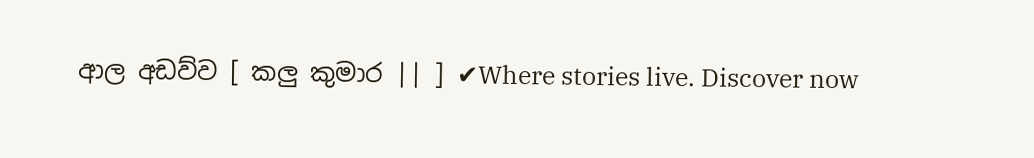ආල අඩව්ව [ කලු කුමාර || ] ✔Where stories live. Discover now